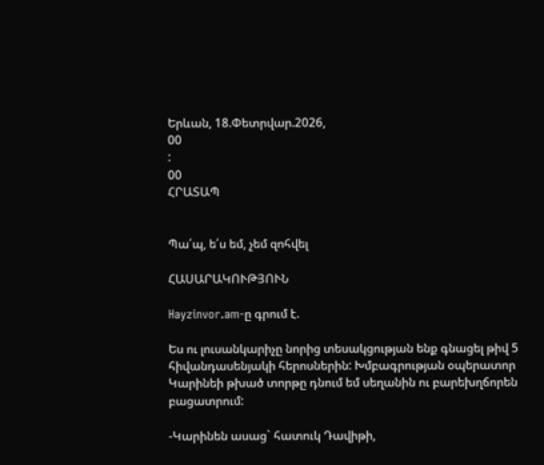Երևան, 18.Փետրվար.2026,
00
:
00
ՀՐԱՏԱՊ


Պա՛պ, ե՛ս եմ, չեմ զոհվել

ՀԱՍԱՐԱԿՈՒԹՅՈՒՆ

Hayzinvor.am-ը գրում է.

Ես ու լուսանկարիչը նորից տեսակցության ենք գնացել թիվ 5 հիվանդասենյակի հերոսներին: Խմբագրության օպերատոր Կարինեի թխած տորթը դնում եմ սեղանին ու բարեխղճորեն բացատրում:

-Կարինեն ասաց` հատուկ Դավիթի,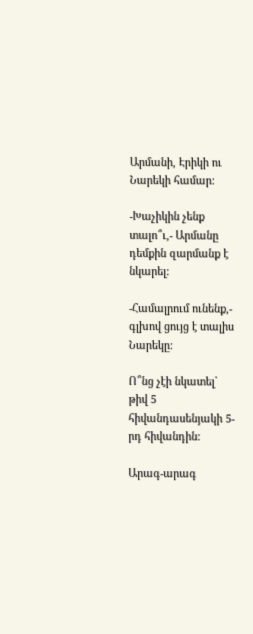Արմանի, Էրիկի ու Նարեկի համար:

-Խաչիկին չենք տալո՞ւ,- Արմանը դեմքին զարմանք է նկարել:

-Համալրում ունենք,- գլխով ցույց է տալիս Նարեկը:

Ո՞նց չէի նկատել` թիվ 5 հիվանդասենյակի 5-րդ հիվանդին:

Արագ-արագ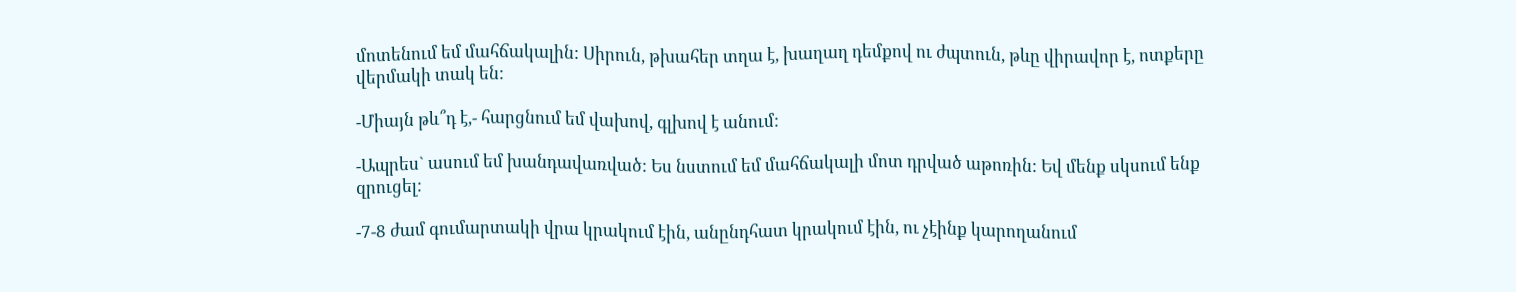մոտենում եմ մահճակալին: Սիրուն, թխահեր տղա է, խաղաղ դեմքով ու ժպտուն, թևը վիրավոր է, ոտքերը վերմակի տակ են:

-Միայն թև՞դ է,- հարցնում եմ վախով, գլխով է անում:

-Ապրես` ասում եմ խանդավառված: Ես նստում եմ մահճակալի մոտ դրված աթոռին: Եվ մենք սկսում ենք զրուցել:

-7-8 ժամ գումարտակի վրա կրակում էին, անընդհատ կրակում էին, ու չէինք կարողանում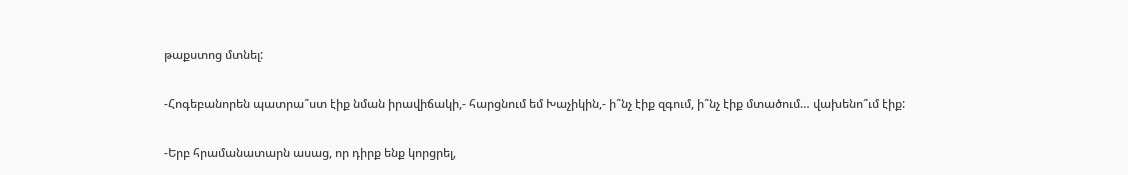թաքստոց մտնել:

-Հոգեբանորեն պատրա՞ստ էիք նման իրավիճակի,- հարցնում եմ Խաչիկին,- ի՞նչ էիք զգում, ի՞նչ էիք մտածում… վախենո՞ւմ էիք:

-Երբ հրամանատարն ասաց, որ դիրք ենք կորցրել,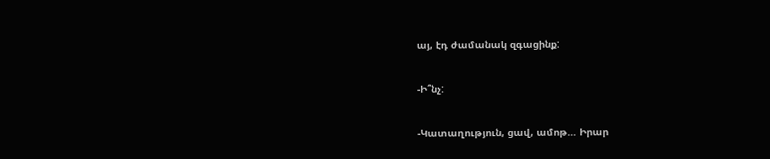այ, էդ ժամանակ զգացինք:

-Ի՞նչ:

-Կատաղություն, ցավ, ամոթ… Իրար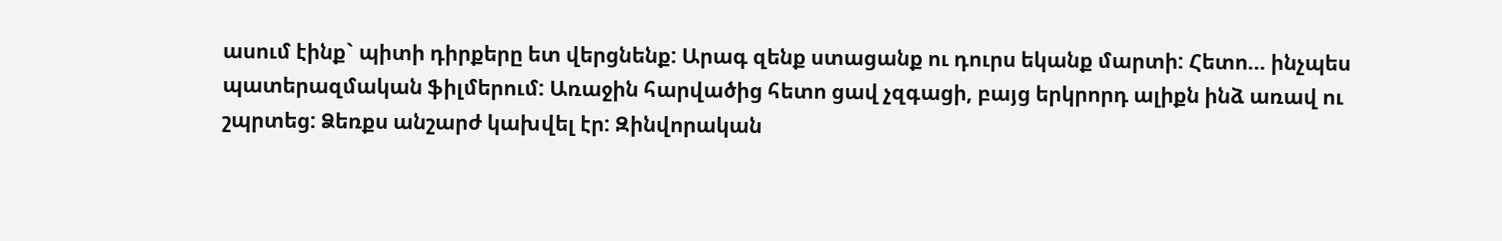ասում էինք` պիտի դիրքերը ետ վերցնենք: Արագ զենք ստացանք ու դուրս եկանք մարտի: Հետո… ինչպես պատերազմական ֆիլմերում: Առաջին հարվածից հետո ցավ չզգացի, բայց երկրորդ ալիքն ինձ առավ ու շպրտեց: Ձեռքս անշարժ կախվել էր: Զինվորական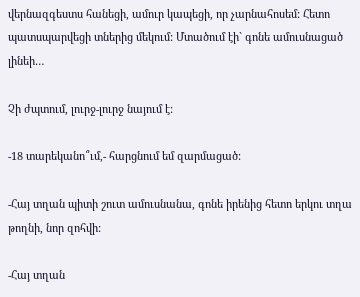վերնազգեստս հանեցի, ամուր կապեցի, որ չարնահոսեմ: Հետո պատսպարվեցի տներից մեկում: Մտածում էի` գոնե ամուսնացած լինեի…

Չի ժպտում, լուրջ-լուրջ նայում է:

-18 տարեկանո՞ւմ,- հարցնում եմ զարմացած:

-Հայ տղան պիտի շուտ ամուսնանա, գոնե իրենից հետո երկու տղա թողնի, նոր զոհվի:

-Հայ տղան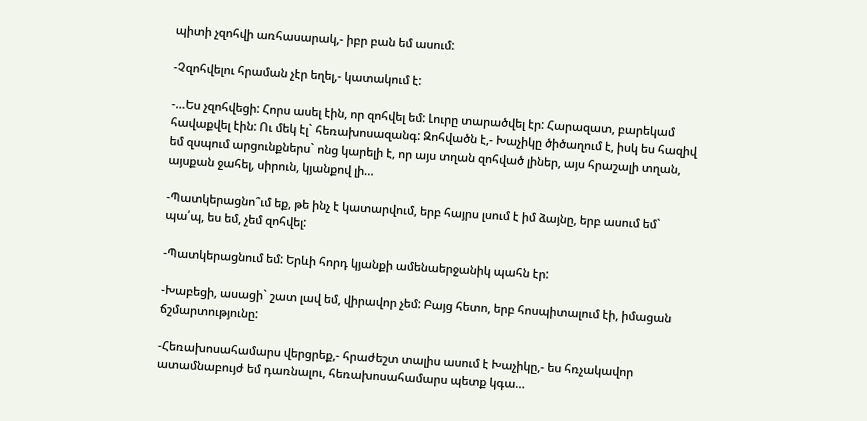պիտի չզոհվի առհասարակ,- իբր բան եմ ասում:

-Չզոհվելու հրաման չէր եղել,- կատակում է:

-…Ես չզոհվեցի: Հորս ասել էին, որ զոհվել եմ: Լուրը տարածվել էր: Հարազատ, բարեկամ հավաքվել էին: Ու մեկ էլ` հեռախոսազանգ: Զոհվածն է,- Խաչիկը ծիծաղում է, իսկ ես հազիվ եմ զսպում արցունքներս` ոնց կարելի է, որ այս տղան զոհված լիներ, այս հրաշալի տղան, այսքան ջահել, սիրուն, կյանքով լի…

-Պատկերացնո՞ւմ եք, թե ինչ է կատարվում, երբ հայրս լսում է իմ ձայնը, երբ ասում եմ` պա՛պ, ես եմ, չեմ զոհվել:

-Պատկերացնում եմ: Երևի հորդ կյանքի ամենաերջանիկ պահն էր:

-Խաբեցի, ասացի` շատ լավ եմ, վիրավոր չեմ: Բայց հետո, երբ հոսպիտալում էի, իմացան ճշմարտությունը:

-Հեռախոսահամարս վերցրեք,- հրաժեշտ տալիս ասում է Խաչիկը,- ես հռչակավոր ատամնաբույժ եմ դառնալու, հեռախոսահամարս պետք կգա…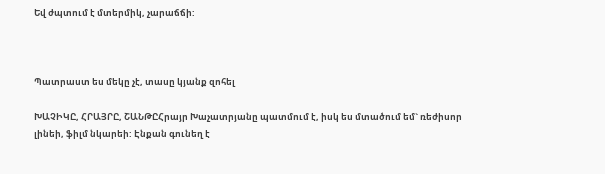Եվ ժպտում է մտերմիկ, չարաճճի:



Պատրաստ ես մեկը չէ, տասը կյանք զոհել

ԽԱՉԻԿԸ, ՀՐԱՅՐԸ, ՇԱՆԹԸՀրայր Խաչատրյանը պատմում է, իսկ ես մտածում եմ` ռեժիսոր լինեի, ֆիլմ նկարեի: Էնքան գունեղ է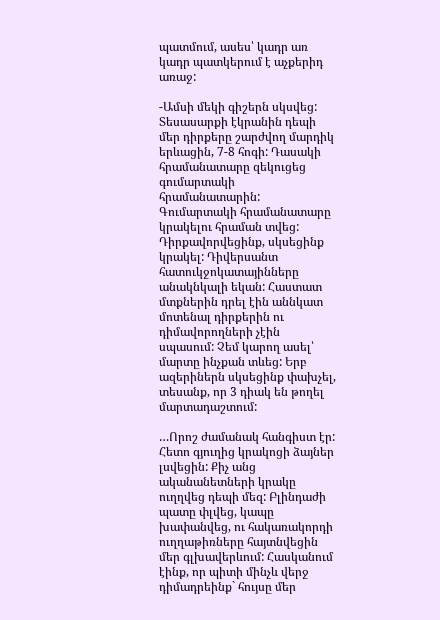պատմում, ասես՝ կադր առ կադր պատկերում է աչքերիդ առաջ:

-Ամսի մեկի գիշերն սկսվեց: Տեսասարքի էկրանին դեպի մեր դիրքերը շարժվող մարդիկ երևացին, 7-8 հոգի: Դասակի հրամանատարը զեկուցեց գումարտակի հրամանատարին: Գումարտակի հրամանատարը կրակելու հրաման տվեց: Դիրքավորվեցինք, սկսեցինք կրակել: Դիվերսանտ հատուկջոկատայինները անակնկալի եկան: Հաստատ մտքներին դրել էին աննկատ մոտենալ դիրքերին ու դիմավորողների չէին սպասում: Չեմ կարող ասել՝ մարտը ինչքան տևեց: Երբ ազերիներն սկսեցինք փախչել, տեսանք, որ 3 դիակ են թողել մարտադաշտում:

…Որոշ ժամանակ հանգիստ էր: Հետո գյուղից կրակոցի ձայներ լսվեցին: Քիչ անց ականանետների կրակը ուղղվեց դեպի մեզ: Բլինդաժի պատը փլվեց, կապը խափանվեց, ու հակառակորդի ուղղաթիռները հայտնվեցին մեր գլխավերևում: Հասկանում էինք, որ պիտի մինչև վերջ դիմադրեինք` հույսը մեր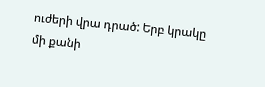ուժերի վրա դրած: Երբ կրակը մի քանի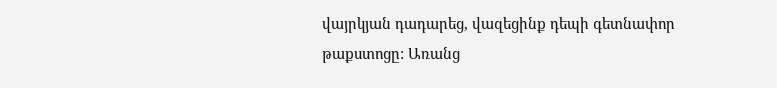վայրկյան դադարեց, վազեցինք դեպի գետնափոր թաքստոցը: Առանց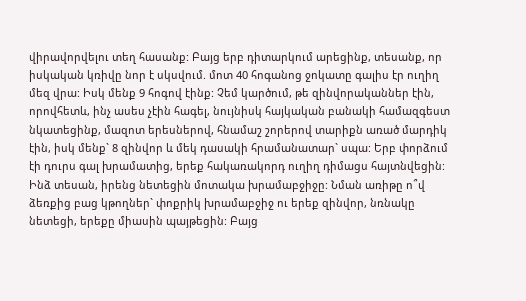վիրավորվելու տեղ հասանք: Բայց երբ դիտարկում արեցինք, տեսանք, որ իսկական կռիվը նոր է սկսվում. մոտ 40 հոգանոց ջոկատը գալիս էր ուղիղ մեզ վրա: Իսկ մենք 9 հոգով էինք: Չեմ կարծում, թե զինվորականներ էին, որովհետև, ինչ ասես չէին հագել, նույնիսկ հայկական բանակի համազգեստ նկատեցինք, մազոտ երեսներով, հնամաշ շորերով տարիքն առած մարդիկ էին, իսկ մենք` 8 զինվոր և մեկ դասակի հրամանատար` սպա: Երբ փորձում էի դուրս գալ խրամատից, երեք հակառակորդ ուղիղ դիմացս հայտնվեցին: Ինձ տեսան, իրենց նետեցին մոտակա խրամաբջիջը: Նման առիթը ո՞վ ձեռքից բաց կթողներ` փոքրիկ խրամաբջիջ ու երեք զինվոր, նռնակը նետեցի, երեքը միասին պայթեցին: Բայց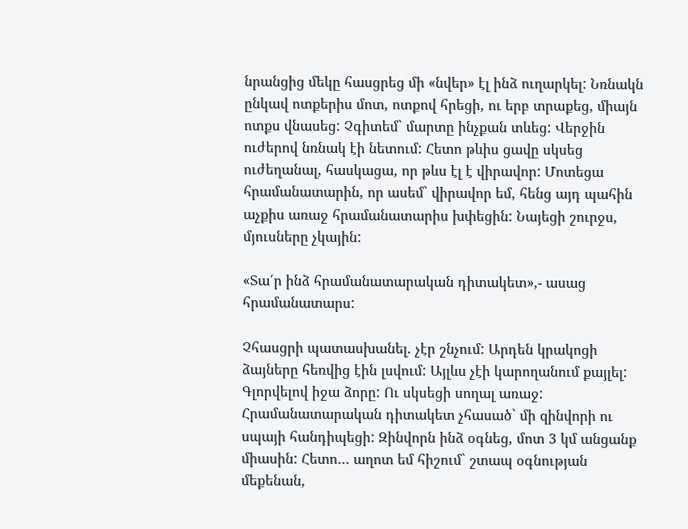նրանցից մեկը հասցրեց մի «նվեր» էլ ինձ ուղարկել: Նռնակն ընկավ ոտքերիս մոտ, ոտքով հրեցի, ու երբ տրաքեց, միայն ոտքս վնասեց: Չգիտեմ` մարտը ինչքան տևեց: Վերջին ուժերով նռնակ էի նետում: Հետո թևիս ցավը սկսեց ուժեղանալ, հասկացա, որ թևս էլ է վիրավոր: Մոտեցա հրամանատարին, որ ասեմ` վիրավոր եմ, հենց այդ պահին աչքիս առաջ հրամանատարիս խփեցին: Նայեցի շուրջս, մյուսները չկային:

«Տա՛ր ինձ հրամանատարական դիտակետ»,- ասաց հրամանատարս:

Չհասցրի պատասխանել. չէր շնչում: Արդեն կրակոցի ձայները հեռվից էին լսվում: Այլևս չէի կարողանում քայլել: Գլորվելով իջա ձորը: Ու սկսեցի սողալ առաջ: Հրամանատարական դիտակետ չհասած` մի զինվորի ու սպայի հանդիպեցի: Զինվորն ինձ օգնեց, մոտ 3 կմ անցանք միասին: Հետո… աղոտ եմ հիշում` շտապ օգնության մեքենան,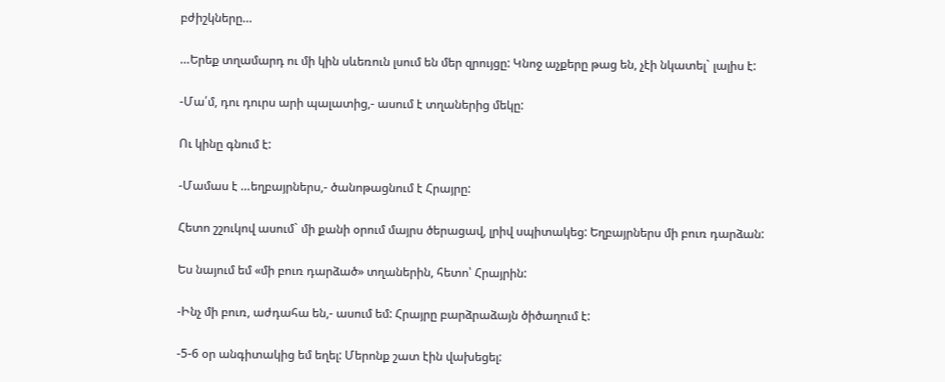բժիշկները…

…Երեք տղամարդ ու մի կին սևեռուն լսում են մեր զրույցը: Կնոջ աչքերը թաց են, չէի նկատել` լալիս է:

-Մա՛մ, դու դուրս արի պալատից,- ասում է տղաներից մեկը:

Ու կինը գնում է:

-Մամաս է …եղբայրներս,- ծանոթացնում է Հրայրը:

Հետո շշուկով ասում` մի քանի օրում մայրս ծերացավ, լրիվ սպիտակեց: Եղբայրներս մի բուռ դարձան:

Ես նայում եմ «մի բուռ դարձած» տղաներին, հետո՝ Հրայրին:

-Ինչ մի բուռ, աժդահա են,- ասում եմ: Հրայրը բարձրաձայն ծիծաղում է:

-5-6 օր անգիտակից եմ եղել: Մերոնք շատ էին վախեցել: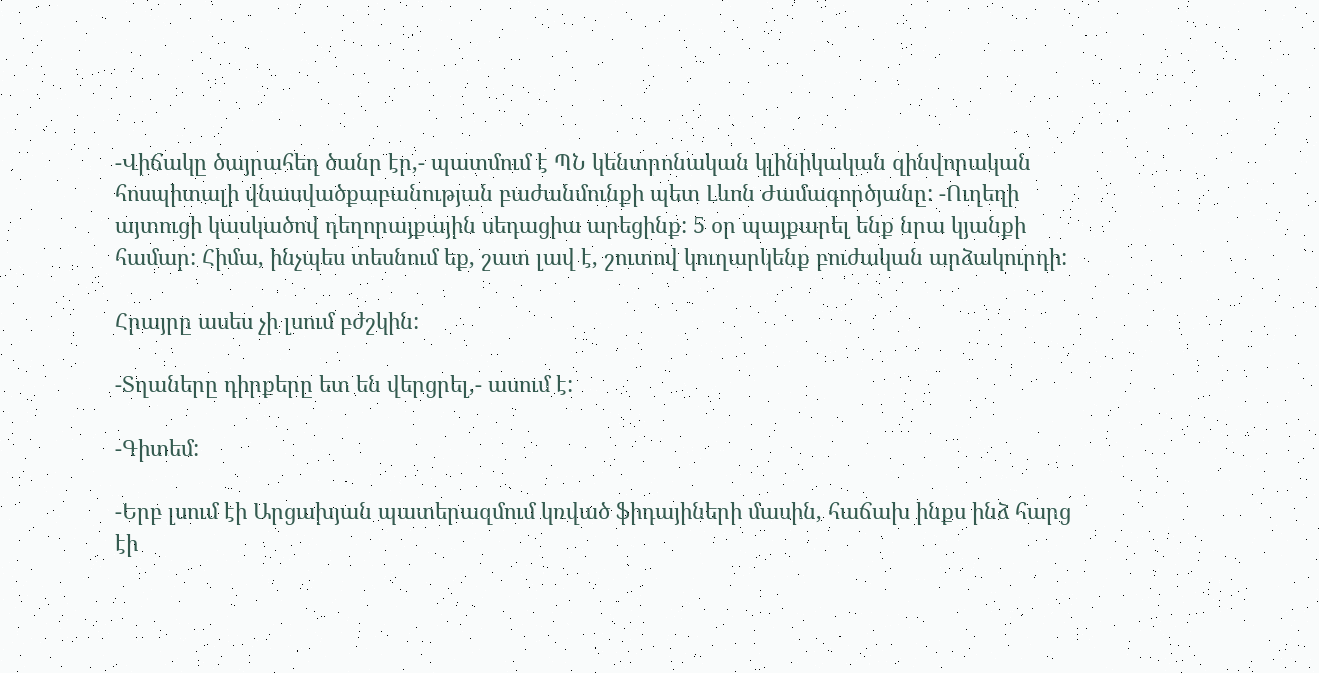-Վիճակը ծայրահեղ ծանր էր,- պատմում է ՊՆ կենտրոնական կլինիկական զինվորական հոսպիտալի վնասվածքաբանության բաժանմունքի պետ Լևոն Ժամագործյանը: -Ուղեղի այտուցի կասկածով դեղորայքային սեդացիա արեցինք: 5 օր պայքարել ենք նրա կյանքի համար: Հիմա, ինչպես տեսնում եք, շատ լավ է, շուտով կուղարկենք բուժական արձակուրդի:

Հրայրը ասես չի լսում բժշկին:

-Տղաները դիրքերը ետ են վերցրել,- ասում է:

-Գիտեմ:

-Երբ լսում էի Արցախյան պատերազմում կռված ֆիդայիների մասին, հաճախ ինքս ինձ հարց էի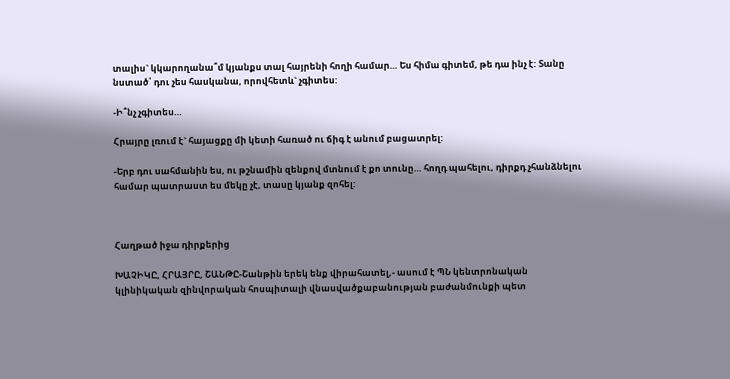տալիս` կկարողանա՞մ կյանքս տալ հայրենի հողի համար… Ես հիմա գիտեմ, թե դա ինչ է: Տանը նստած՝ դու չես հասկանա, որովհետև` չգիտես:

-Ի՞նչ չգիտես…

Հրայրը լռում է` հայացքը մի կետի հառած ու ճիգ է անում բացատրել:

-Երբ դու սահմանին ես, ու թշնամին զենքով մտնում է քո տունը… հողդ պահելու, դիրքդ չհանձնելու համար պատրաստ ես մեկը չէ, տասը կյանք զոհել:



Հաղթած իջա դիրքերից

ԽԱՉԻԿԸ, ՀՐԱՅՐԸ, ՇԱՆԹԸ-Շանթին երեկ ենք վիրահատել,- ասում է ՊՆ կենտրոնական կլինիկական զինվորական հոսպիտալի վնասվածքաբանության բաժանմունքի պետ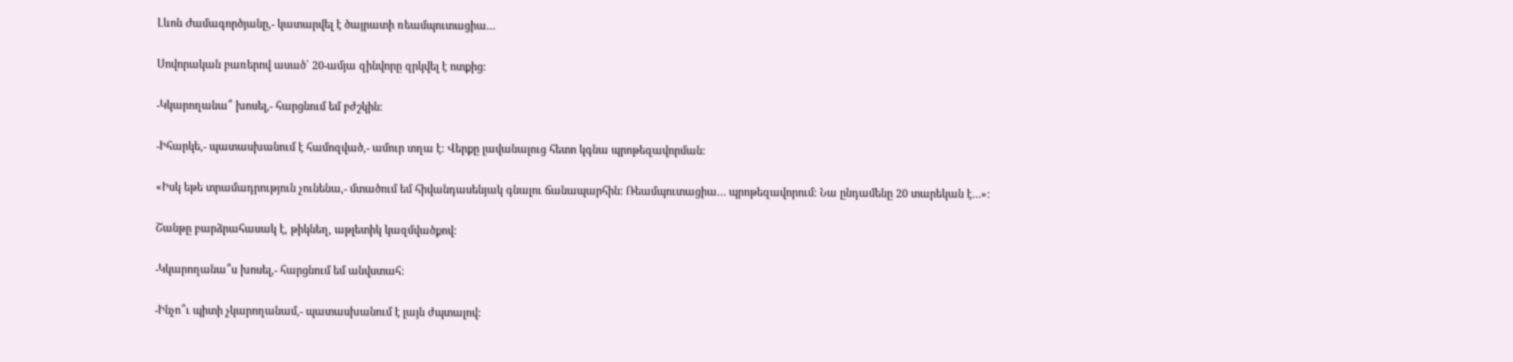Լևոն Ժամագործյանը,- կատարվել է ծայրատի ռեամպուտացիա…

Սովորական բառերով ասած` 20-ամյա զինվորը զրկվել է ոտքից:

-Կկարողանա՞ խոսել,- հարցնում եմ բժշկին:

-Իհարկե,- պատասխանում է համոզված,- ամուր տղա է: Վերքը լավանալուց հետո կգնա պրոթեզավորման:

«Իսկ եթե տրամադրություն չունենա,- մտածում եմ հիվանդասենյակ գնալու ճանապարհին: Ռեամպուտացիա… պրոթեզավորում: Նա ընդամենը 20 տարեկան է…»:

Շանթը բարձրահասակ է, թիկնեղ, աթլետիկ կազմվածքով:

-Կկարողանա՞ս խոսել,- հարցնում եմ անվստահ:

-Ինչո՞ւ պիտի չկարողանամ,- պատասխանում է լայն ժպտալով: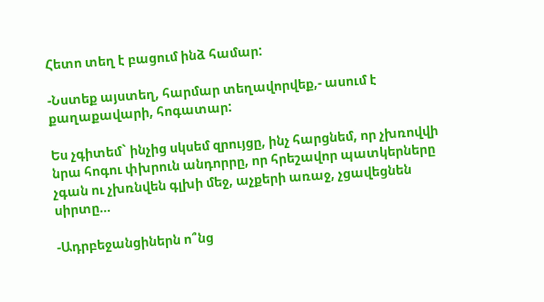Հետո տեղ է բացում ինձ համար:

-Նստեք այստեղ, հարմար տեղավորվեք,- ասում է քաղաքավարի, հոգատար:

Ես չգիտեմ` ինչից սկսեմ զրույցը, ինչ հարցնեմ, որ չխռովվի նրա հոգու փխրուն անդորրը, որ հրեշավոր պատկերները չգան ու չխռնվեն գլխի մեջ, աչքերի առաջ, չցավեցնեն սիրտը…

-Ադրբեջանցիներն ո՞նց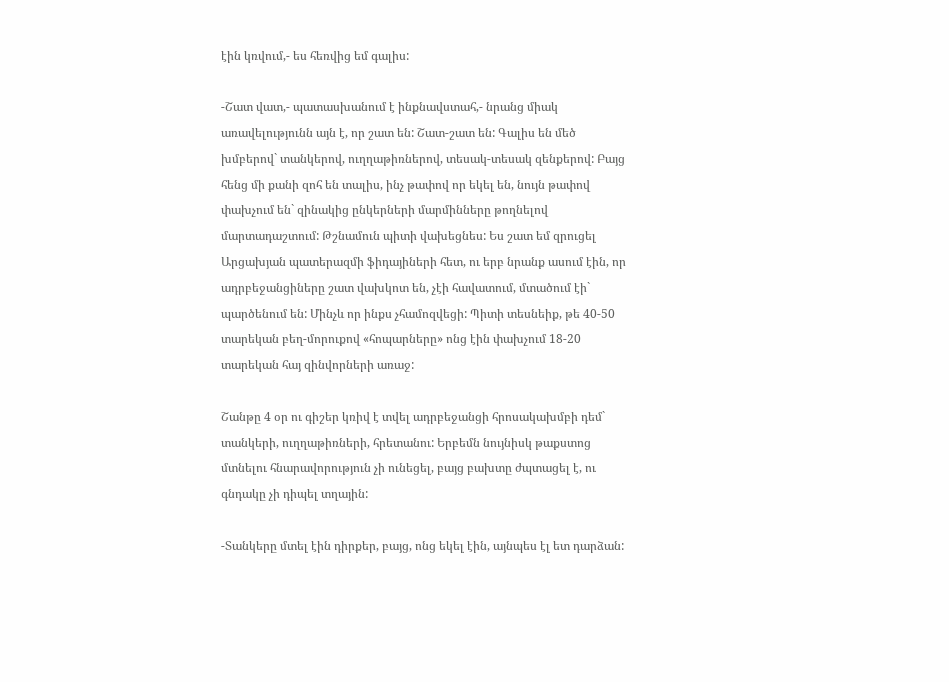էին կռվում,- ես հեռվից եմ գալիս:

-Շատ վատ,- պատասխանում է ինքնավստահ,- նրանց միակ առավելությունն այն է, որ շատ են: Շատ-շատ են: Գալիս են մեծ խմբերով` տանկերով, ուղղաթիռներով, տեսակ-տեսակ զենքերով: Բայց հենց մի քանի զոհ են տալիս, ինչ թափով որ եկել են, նույն թափով փախչում են` զինակից ընկերների մարմինները թողնելով մարտադաշտում: Թշնամուն պիտի վախեցնես: Ես շատ եմ զրուցել Արցախյան պատերազմի ֆիդայիների հետ, ու երբ նրանք ասում էին, որ ադրբեջանցիները շատ վախկոտ են, չէի հավատում, մտածում էի` պարծենում են: Մինչև որ ինքս չհամոզվեցի: Պիտի տեսնեիք, թե 40-50 տարեկան բեղ-մորուքով «հոպարները» ոնց էին փախչում 18-20 տարեկան հայ զինվորների առաջ:

Շանթը 4 օր ու գիշեր կռիվ է տվել ադրբեջանցի հրոսակախմբի դեմ` տանկերի, ուղղաթիռների, հրետանու: Երբեմն նույնիսկ թաքստոց մտնելու հնարավորություն չի ունեցել, բայց բախտը ժպտացել է, ու գնդակը չի դիպել տղային:

-Տանկերը մտել էին դիրքեր, բայց, ոնց եկել էին, այնպես էլ ետ դարձան: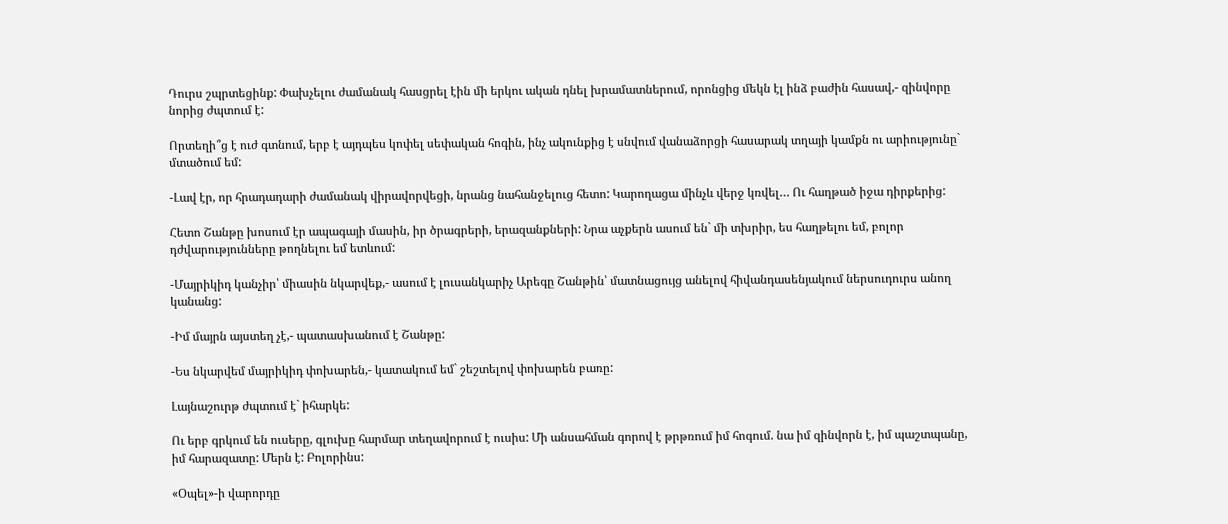Դուրս շպրտեցինք: Փախչելու ժամանակ հասցրել էին մի երկու ական դնել խրամատներում, որոնցից մեկն էլ ինձ բաժին հասավ,- զինվորը նորից ժպտում է:

Որտեղի՞ց է ուժ գտնում, երբ է այդպես կոփել սեփական հոգին, ինչ ակունքից է սնվում վանաձորցի հասարակ տղայի կամքն ու արիությունը` մտածում եմ:

-Լավ էր, որ հրադադարի ժամանակ վիրավորվեցի, նրանց նահանջելուց հետո: Կարողացա մինչև վերջ կռվել… Ու հաղթած իջա դիրքերից:

Հետո Շանթը խոսում էր ապագայի մասին, իր ծրագրերի, երազանքների: Նրա աչքերն ասում են` մի տխրիր, ես հաղթելու եմ, բոլոր դժվարությունները թողնելու եմ ետևում:

-Մայրիկիդ կանչիր՝ միասին նկարվեք,- ասում է լուսանկարիչ Արեգը Շանթին՝ մատնացույց անելով հիվանդասենյակում ներսուդուրս անող կանանց:

-Իմ մայրն այստեղ չէ,- պատասխանում է Շանթը:

-Ես նկարվեմ մայրիկիդ փոխարեն,- կատակում եմ` շեշտելով փոխարեն բառը:

Լայնաշուրթ ժպտում է` իհարկե:

Ու երբ գրկում են ուսերը, գլուխը հարմար տեղավորում է ուսիս: Մի անսահման գորով է թրթռում իմ հոգում. նա իմ զինվորն է, իմ պաշտպանը, իմ հարազատը: Մերն է: Բոլորինս:

«Օպել»-ի վարորդը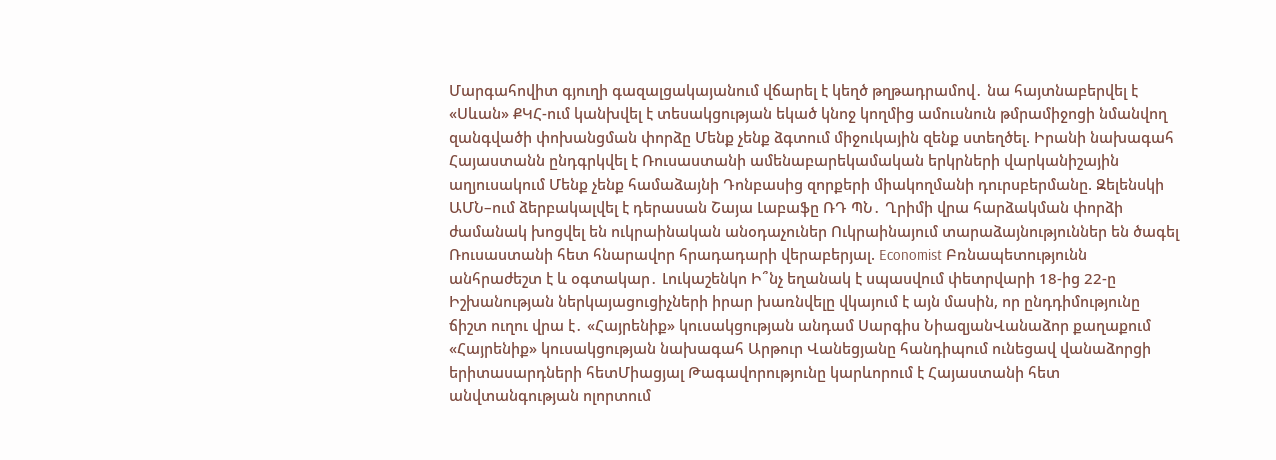Մարգահովիտ գյուղի գազալցակայանում վճարել է կեղծ թղթադրամով․ նա հայտնաբերվել է «Սևան» ՔԿՀ-ում կանխվել է տեսակցության եկած կնոջ կողմից ամուսնուն թմրամիջոցի նմանվող զանգվածի փոխանցման փորձը Մենք չենք ձգտում միջուկային զենք ստեղծել. Իրանի նախագահ Հայաստանն ընդգրկվել է Ռուսաստանի ամենաբարեկամական երկրների վարկանիշային աղյուսակում Մենք չենք համաձայնի Դոնբասից զորքերի միակողմանի դուրսբերմանը. Զելենսկի ԱՄՆ–ում ձերբակալվել է դերասան Շայա Լաբաֆը ՌԴ ՊՆ․ Ղրիմի վրա հարձակման փորձի ժամանակ խոցվել են ուկրաինական անօդաչուներ Ուկրաինայում տարաձայնություններ են ծագել Ռուսաստանի հետ հնարավոր հրադադարի վերաբերյալ. Economist Բռնապետությունն անհրաժեշտ է և օգտակար․ Լուկաշենկո Ի՞նչ եղանակ է սպասվում փետրվարի 18-ից 22-ը Իշխանության ներկայացուցիչների իրար խառնվելը վկայում է այն մասին, որ ընդդիմությունը ճիշտ ուղու վրա է․ «Հայրենիք» կուսակցության անդամ Սարգիս ՆիազյանՎանաձոր քաղաքում «Հայրենիք» կուսակցության նախագահ Արթուր Վանեցյանը հանդիպում ունեցավ վանաձորցի երիտասարդների հետՄիացյալ Թագավորությունը կարևորում է Հայաստանի հետ անվտանգության ոլորտում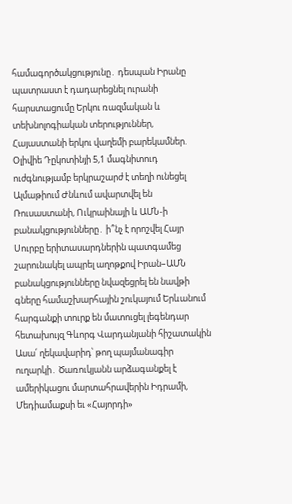համագործակցությունը․ դեսպան Իրանը պատրաստ է դադարեցնել ուրանի հարստացումը Երկու ռազմական և տեխնոլոգիական տերություններ, Հայաստանի երկու վաղեմի բարեկամներ. Օլիվիե Դըկոտինյի 5,1 մագնիտուդ ուժգնությամբ երկրաշարժ է տեղի ունեցել Ալմաթիում Ժնևում ավարտվել են Ռուսաստանի, Ուկրաինայի և ԱՄՆ-ի բանակցությունները․ ի՞նչ է որոշվել Հայր Սուրբը երիտասարդներին պատգամեց շարունակել ապրել աղոթքով Իրան–ԱՄՆ բանակցությունները նվազեցրել են նավթի գները համաշխարհային շուկայում Երևանում հարգանքի տուրք են մատուցել լեգենդար հետախույզ Գևորգ Վարդանյանի հիշատակին Ասա՛ ղեկավարիդ՝ թող պայմանագիր ուղարկի․ Ծառուկյանն արձագանքել է ամերիկացու մարտահրավերին Իդրամի, Մեդիամաքսի եւ «Հայորդի»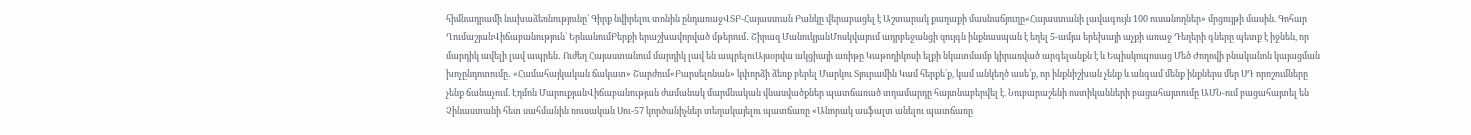հիմնադրամի նախաձեռնությունը՝ Գիրք նվիրելու տոնին ընդառաջՎՏԲ-Հայաստան Բանկը վերաբացել է Աշտարակ քաղաքի մասնաճյուղը«Հայաստանի լավագույն 100 ուսանողներ» մրցույթի մասին. Գոհար ՂումաշյանՎիճաբանություն՝ ԵրևանումԲերքի երաշխավորված մթերում․ Շիրազ ՄանուկյանՄոսկվայում ադրբեջանցի զույգն ինքնասպան է եղել 5-ամյա երեխայի աչքի առաջ Դեղերի գները պետք է իջնեն, որ մարդիկ ավելի լավ ապրեն․ Ուժեղ Հայաստանում մարդիկ լավ են ապրելուԱյսօրվա ակցիայի առիթը Կաթողիկոսի ելքի նկատմամբ կիրառված արգելանքն է և Եպիսկոպոսաց Մեծ Ժողովի բնականոն կայացման խոչընդոտումը․ «Համահայկական ճակատ» Շարժում«Բարսելոնան» կփորձի ձեռք բերել Մարկու Տյուրամին Կամ հերքե՛ք, կամ անկեղծ ասե՛ք, որ ինքնիշխան չենք և անգամ մենք ինքներս մեր ՍԴ որոշումները չենք ճանաչում. Էդմոն ՄարուքյանՎիճաբանության ժամանակ մարմնական վնասվածքներ պատճառած տղամարդը հայտնաբերվել է. Նուբարաշենի ոստիկանների բացահայտումը ԱՄՆ-ում բացահայտել են Չինաստանի հետ սահմանին ռուսական Սու-57 կործանիչներ տեղակայելու պատճառը «Անորակ ասֆալտ անելու պատճառը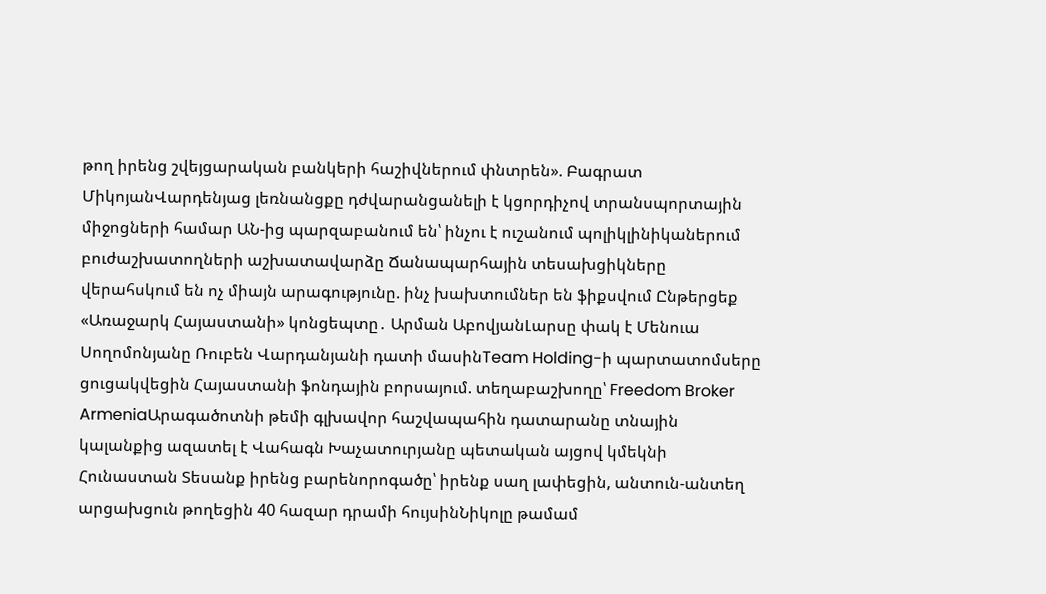թող իրենց շվեյցարական բանկերի հաշիվներում փնտրեն». Բագրատ ՄիկոյանՎարդենյաց լեռնանցքը դժվարանցանելի է կցորդիչով տրանսպորտային միջոցների համար ԱՆ-ից պարզաբանում են՝ ինչու է ուշանում պոլիկլինիկաներում բուժաշխատողների աշխատավարձը Ճանապարհային տեսախցիկները վերահսկում են ոչ միայն արագությունը. ինչ խախտումներ են ֆիքսվում Ընթերցեք «Առաջարկ Հայաստանի» կոնցեպտը․ Արման ԱբովյանԼարսը փակ է Մենուա Սողոմոնյանը Ռուբեն Վարդանյանի դատի մասինTeam Holding-ի պարտատոմսերը ցուցակվեցին Հայաստանի ֆոնդային բորսայում. տեղաբաշխողը՝ Freedom Broker ArmeniaԱրագածոտնի թեմի գլխավոր հաշվապահին դատարանը տնային կալանքից ազատել է Վահագն Խաչատուրյանը պետական այցով կմեկնի Հունաստան Տեսանք իրենց բարենորոգածը՝ իրենք սաղ լափեցին, անտուն-անտեղ արցախցուն թողեցին 40 հազար դրամի հույսինՆիկոլը թամամ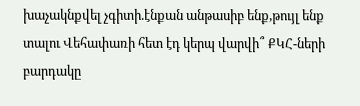խաչակնքվել չգիտի.էնքան անթասիբ ենք,թույլ ենք տալու Վեհափառի հետ էդ կերպ վարվի՞ ՔԿՀ-ների բարդակը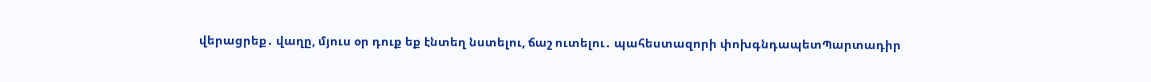վերացրեք․ վաղը, մյուս օր դուք եք էնտեղ նստելու, ճաշ ուտելու․ պահեստազորի փոխգնդապետՊարտադիր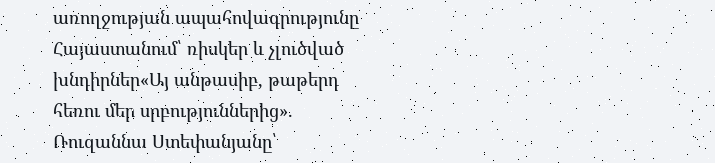առողջության ապահովագրությունը Հայաստանում՝ ռիսկեր և չլուծված խնդիրներ«Այ անթասիբ, թաթերդ հեռու մեր սրբություններից». Ռուզաննա Ստեփանյանը՝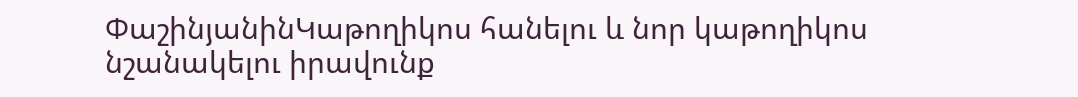ՓաշինյանինԿաթողիկոս հանելու և նոր կաթողիկոս նշանակելու իրավունք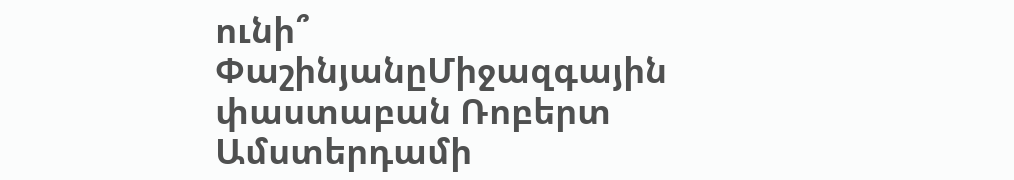ունի՞ ՓաշինյանըՄիջազգային փաստաբան Ռոբերտ Ամստերդամի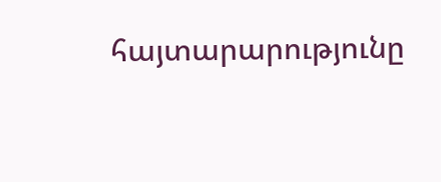հայտարարությունը